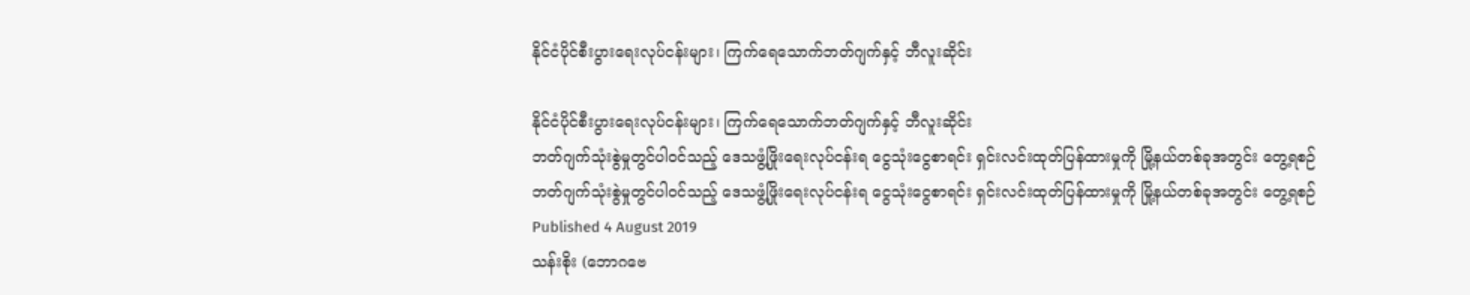နိုင်ငံပိုင်စီးပွားရေးလုပ်ငန်းများ၊ ကြက်ရေသောက်ဘတ်ဂျက်နှင့် ဘီလူးဆိုင်း

နိုင်ငံပိုင်စီးပွားရေးလုပ်ငန်းများ၊ ကြက်ရေသောက်ဘတ်ဂျက်နှင့် ဘီလူးဆိုင်း
ဘတ်ဂျက်သုံးစွဲမှုတွင်ပါဝင်သည့် ဒေသဖွံ့ဖြိုးရေးလုပ်ငန်းရ ငွေသုံးငွေစာရင်း ရှင်းလင်းထုတ်ပြန်ထားမှုကို မြို့နယ်တစ်ခုအတွင်း တွေ့ရစဉ်
ဘတ်ဂျက်သုံးစွဲမှုတွင်ပါဝင်သည့် ဒေသဖွံ့ဖြိုးရေးလုပ်ငန်းရ ငွေသုံးငွေစာရင်း ရှင်းလင်းထုတ်ပြန်ထားမှုကို မြို့နယ်တစ်ခုအတွင်း တွေ့ရစဉ်
Published 4 August 2019
သန်းစိုး (ဘောဂဗေ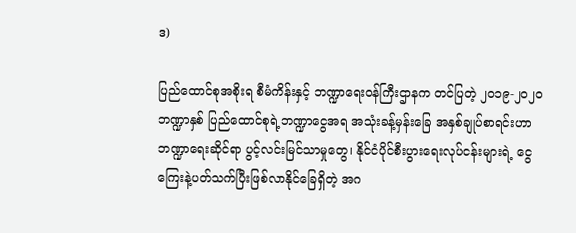ဒ)

ပြည်ထောင်စုအစိုးရ စီမံကိန်းနှင့် ဘဏ္ဍာရေးဝန်ကြီးဌာနက တင်ပြတဲ့ ၂၀၁၉-၂၀၂၀  ဘဏ္ဍာနှစ် ပြည်ထောင်စုရဲ့ဘဏ္ဍာငွေအရ အသုံးခန့်မှန်းခြေ အနှစ်ချုပ်စာရင်းဟာ ဘဏ္ဍာရေးဆိုင်ရာ ပွင့်လင်းမြင်သာမှုတွေ၊ နိုင်ငံပိုင်စီးပွားရေးလုပ်ငန်းများရဲ့ ငွေကြေးနဲ့ပတ်သက်ပြီးဖြစ်လာနိုင်ခြေရှိတဲ့ အဂ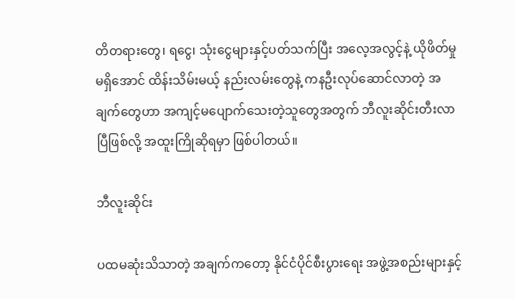တိတရားတွေ၊ ရငွေ၊ သုံးငွေများနှင့်ပတ်သက်ပြီး အလေ့အလွင့်နဲ့ ယိုဖိတ်မှုမရှိအောင် ထိန်းသိမ်းမယ့် နည်းလမ်းတွေနဲ့ ကနဦးလုပ်ဆောင်လာတဲ့ အချက်တွေဟာ အကျင့်မပျောက်သေးတဲ့သူတွေအတွက် ဘီလူးဆိုင်းတီးလာပြီဖြစ်လို့ အထူးကြိုဆိုရမှာ ဖြစ်ပါတယ်။

ဘီလူးဆိုင်း

ပထမဆုံးသိသာတဲ့ အချက်ကတော့ နိုင်ငံပိုင်စီးပွားရေး အဖွဲ့အစည်းများနှင့်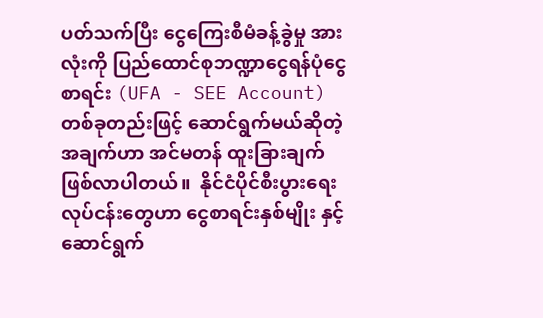ပတ်သက်ပြီး ငွေကြေးစီမံခန့်ခွဲမှု အားလုံးကို ပြည်ထောင်စုဘဏ္ဍာငွေရန်ပုံငွေစာရင်း (UFA - SEE Account) တစ်ခုတည်းဖြင့် ဆောင်ရွက်မယ်ဆိုတဲ့အချက်ဟာ အင်မတန် ထူးခြားချက် ဖြစ်လာပါတယ်။  နိုင်ငံပိုင်စီးပွားရေးလုပ်ငန်းတွေဟာ ငွေစာရင်းနှစ်မျိုး နှင့် ဆောင်ရွက်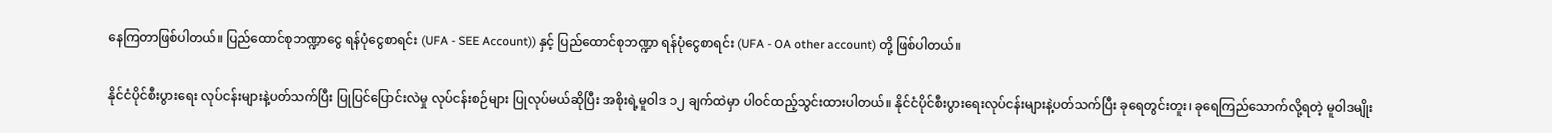နေကြတာဖြစ်ပါတယ်။ ပြည်ထောင်စုဘဏ္ဍာငွေ ရန်ပုံငွေစာရင်း (UFA - SEE Account)) နှင့် ပြည်ထောင်စုဘဏ္ဍာ ရန်ပုံငွေစာရင်း (UFA - OA other account) တို့ ဖြစ်ပါတယ်။

နိုင်ငံပိုင်စီးပွားရေး လုပ်ငန်းများနဲ့ပတ်သက်ပြီး ပြုပြင်ပြောင်းလဲမှု လုပ်ငန်းစဉ်များ ပြုလုပ်မယ်ဆိုပြီး အစိုးရဲ့မူဝါဒ ၁၂ ချက်ထဲမှာ ပါဝင်ထည့်သွင်းထားပါတယ်။ နိုင်ငံပိုင်စီးပွားရေးလုပ်ငန်းများနဲ့ပတ်သက်ပြီး ခုရေတွင်းတူး၊ ခုရေကြည်သောက်လို့ရတဲ့ မူဝါဒမျိုး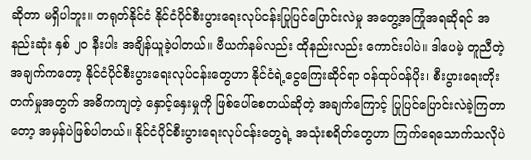ဆိုတာ မရှိပါဘူး။ တရုတ်နိုင်ငံ နိုင်ငံပိုင်စီးပွားရေးလုပ်ငန်းပြုပြင်ပြောင်းလဲမှု အတွေ့အကြုံအရဆိုရင် အနည်းဆုံး နှစ် ၂၀ နီးပါး အချိန်ယူခဲ့ပါတယ်။ ဗီယက်နမ်လည်း ထိုနည်းလည်း ကောင်းပါပဲ။ ဒါပေမဲ့ တူညီတဲ့ အချက်ကတော့ နိုင်ငံပိုင်စီးပွားရေးလုပ်ငန်းတွေဟာ နိုင်ငံရဲ့ငွေကြေးဆိုင်ရာ ဝန်ထုပ်ဝန်ပိုး၊ စီးပွားရေးတိုးတက်မှုအတွက် အဓိကကျတဲ့ နှောင့်နှေးမှုကို ဖြစ်ပေါ်စေတယ်ဆိုတဲ့ အချက်ကြောင့် ပြုပြင်ပြောင်းလဲခဲ့ကြတာတော့ အမှန်ပဲဖြစ်ပါတယ်။ နိုင်ငံပိုင်စီးပွားရေးလုပ်ငန်းတွေရဲ့ အသုံးစရိတ်တွေဟာ ကြက်ရေသောက်သလိုပဲ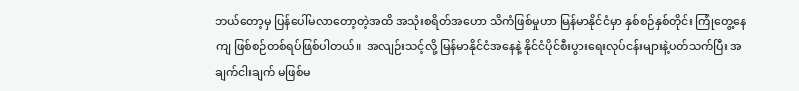ဘယ်တော့မှ ပြန်ပေါ်မလာတော့တဲ့အထိ အသုံးစရိတ်အဟော သိကံဖြစ်မှုဟာ မြန်မာနိုင်ငံမှာ နှစ်စဉ်နှစ်တိုင်း ကြုံတွေ့နေကျ ဖြစ်စဉ်တစ်ရပ်ဖြစ်ပါတယ်။  အလျဉ်းသင့်လို့ မြန်မာနိုင်ငံအနေနဲ့ နိုင်ငံပိုင်စီးပွားရေးလုပ်ငန်းများနဲ့ပတ်သက်ပြီး အချက်ငါးချက် မဖြစ်မ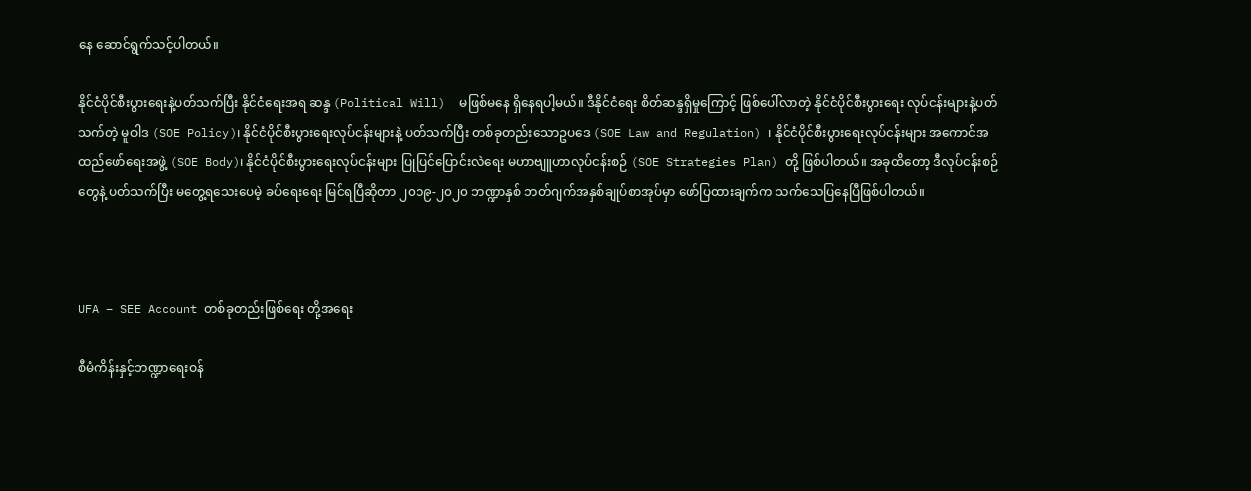နေ ဆောင်ရွက်သင့်ပါတယ်။

နိုင်ငံပိုင်စီးပွားရေးနဲ့ပတ်သက်ပြီး နိုင်ငံရေးအရ ဆန္ဒ (Political Will)  မဖြစ်မနေ ရှိနေရပါ့မယ်။ ဒီနိုင်ငံရေး စိတ်ဆန္ဒရှိမှုကြောင့် ဖြစ်ပေါ်လာတဲ့ နိုင်ငံပိုင်စီးပွားရေး လုပ်ငန်းများနဲ့ပတ်သက်တဲ့ မူဝါဒ (SOE Policy)၊ နိုင်ငံပိုင်စီးပွားရေးလုပ်ငန်းများနဲ့ ပတ်သက်ပြီး တစ်ခုတည်းသောဥပဒေ (SOE Law and Regulation) ၊ နိုင်ငံပိုင်စီးပွားရေးလုပ်ငန်းများ အကောင်အထည်ဖော်ရေးအဖွဲ့ (SOE Body)၊ နိုင်ငံပိုင်စီးပွားရေးလုပ်ငန်းများ ပြုပြင်ပြောင်းလဲရေး မဟာဗျူဟာလုပ်ငန်းစဉ် (SOE Strategies Plan) တို့ ဖြစ်ပါတယ်။ အခုထိတော့ ဒီလုပ်ငန်းစဉ်တွေနဲ့ ပတ်သက်ပြီး မတွေ့ရသေးပေမဲ့ ခပ်ရေးရေး မြင်ရပြီဆိုတာ ၂၀၁၉-၂၀၂၀ ဘဏ္ဍာနှစ် ဘတ်ဂျက်အနှစ်ချုပ်စာအုပ်မှာ ဖော်ပြထားချက်က သက်သေပြနေပြီဖြစ်ပါတယ်။



UFA – SEE Account တစ်ခုတည်းဖြစ်ရေး တို့အရေး

စီမံကိန်းနှင့်ဘဏ္ဍာရေးဝန်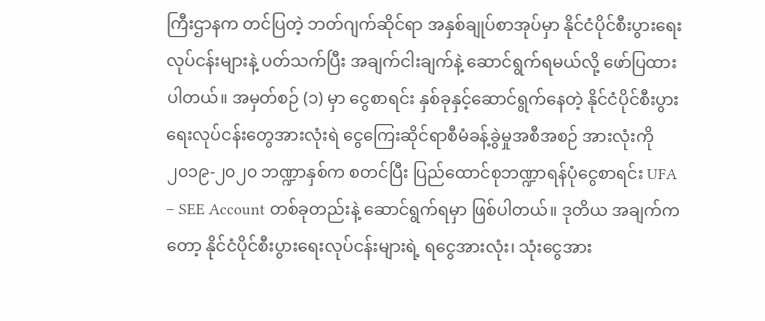ကြီးဌာနက တင်ပြတဲ့ ဘတ်ဂျက်ဆိုင်ရာ အနှစ်ချုပ်စာအုပ်မှာ နိုင်ငံပိုင်စီးပွားရေးလုပ်ငန်းများနဲ့ ပတ်သက်ပြီး အချက်ငါးချက်နဲ့ ဆောင်ရွက်ရမယ်လို့ ဖော်ပြထားပါတယ်။ အမှတ်စဉ် (၁) မှာ ငွေစာရင်း နှစ်ခုနှင့်ဆောင်ရွက်နေတဲ့ နိုင်ငံပိုင်စီးပွားရေးလုပ်ငန်းတွေအားလုံးရဲ ငွေကြေးဆိုင်ရာစီမံခန့်ခွဲမှုအစီအစဉ် အားလုံးကို ၂၀၁၉-၂၀၂၀ ဘဏ္ဍာနှစ်က စတင်ပြီး ပြည်ထောင်စုဘဏ္ဍာရန်ပုံငွေစာရင်း UFA – SEE Account တစ်ခုတည်းနဲ့ ဆောင်ရွက်ရမှာ ဖြစ်ပါတယ်။ ဒုတိယ အချက်ကတော့ နိုင်ငံပိုင်စီးပွားရေးလုပ်ငန်းများရဲ့ ရငွေအားလုံး၊ သုံးငွေအား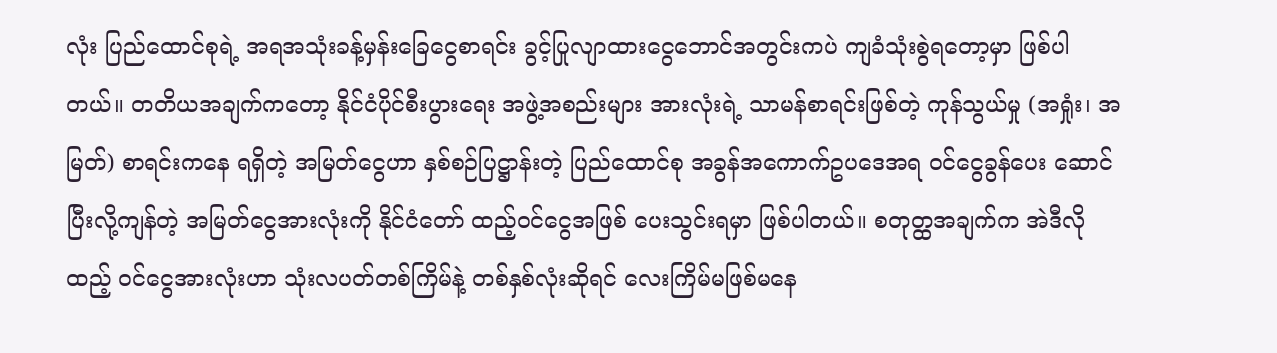လုံး ပြည်ထောင်စုရဲ့ အရအသုံးခန့်မှန်းခြေငွေစာရင်း ခွင့်ပြုလျာထားငွေဘောင်အတွင်းကပဲ ကျခံသုံးစွဲရတော့မှာ ဖြစ်ပါတယ်။ တတိယအချက်ကတော့ နိုင်ငံပိုင်စီးပွားရေး အဖွဲ့အစည်းများ အားလုံးရဲ့ သာမန်စာရင်းဖြစ်တဲ့ ကုန်သွယ်မှု (အရှုံး၊ အမြတ်) စာရင်းကနေ ရရှိတဲ့ အမြတ်ငွေဟာ နှစ်စဉ်ပြဋ္ဌာန်းတဲ့ ပြည်ထောင်စု အခွန်အကောက်ဥပဒေအရ ဝင်ငွေခွန်ပေး ဆောင်ပြီးလို့ကျန်တဲ့ အမြတ်ငွေအားလုံးကို နိုင်ငံတော် ထည့်ဝင်ငွေအဖြစ် ပေးသွင်းရမှာ ဖြစ်ပါတယ်။ စတုတ္ထအချက်က အဲဒီလိုထည့် ဝင်ငွေအားလုံးဟာ သုံးလပတ်တစ်ကြိမ်နဲ့ တစ်နှစ်လုံးဆိုရင် လေးကြိမ်မဖြစ်မနေ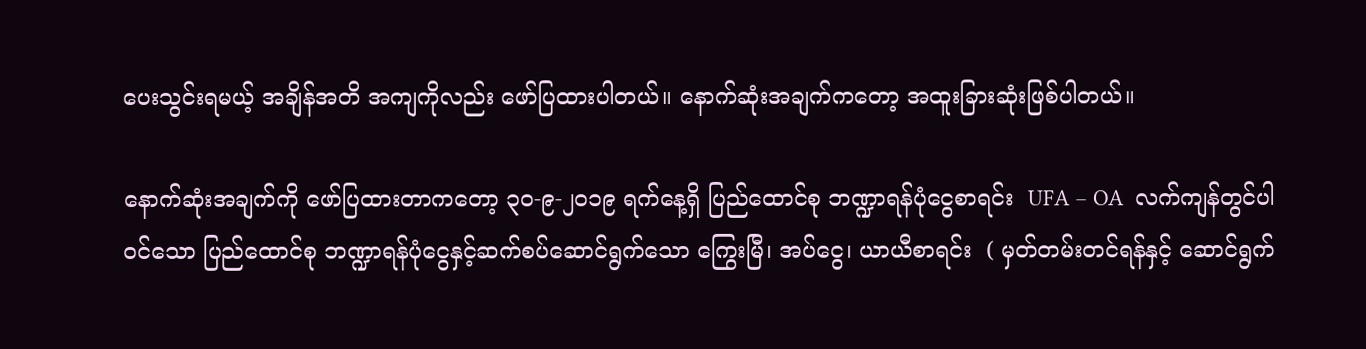ပေးသွင်းရမယ့် အချိန်အတိ အကျကိုလည်း ဖော်ပြထားပါတယ်။ နောက်ဆုံးအချက်ကတော့ အထူးခြားဆုံးဖြစ်ပါတယ်။

နောက်ဆုံးအချက်ကို ဖော်ပြထားတာကတော့ ၃၀-၉-၂၀၁၉ ရက်နေ့ရှိ ပြည်ထောင်စု ဘဏ္ဍာရန်ပုံငွေစာရင်း  UFA – OA  လက်ကျန်တွင်ပါဝင်သော ပြည်ထောင်စု ဘဏ္ဍာရန်ပုံငွေနှင့်ဆက်စပ်ဆောင်ရွက်သော ကြွေးမြီ၊ အပ်ငွေ၊ ယာယီစာရင်း  ( မှတ်တမ်းတင်ရန်နှင့် ဆောင်ရွက်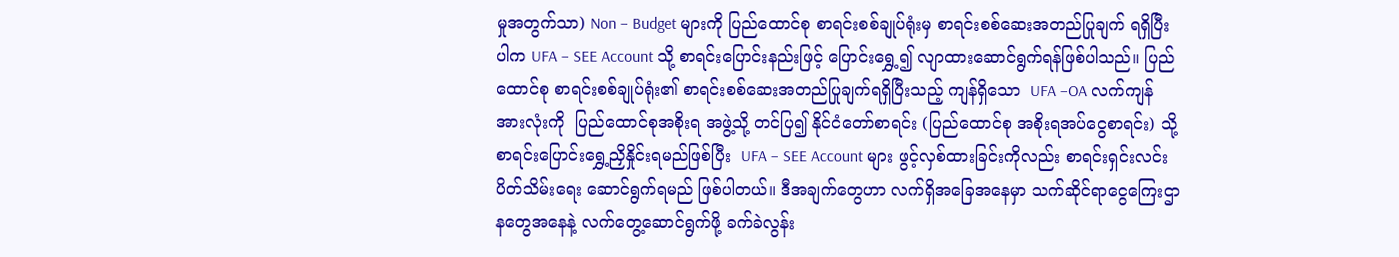မှုအတွက်သာ) Non – Budget များကို ပြည်ထောင်စု စာရင်းစစ်ချုပ်ရုံးမှ စာရင်းစစ်ဆေးအတည်ပြုချက် ရရှိပြီးပါက UFA – SEE Account သို့ စာရင်းပြောင်းနည်းဖြင့် ပြောင်းရွှေ့၍ လျာထားဆောင်ရွက်ရန်ဖြစ်ပါသည်။ ပြည်ထောင်စု စာရင်းစစ်ချုပ်ရုံး၏ စာရင်းစစ်ဆေးအတည်ပြုချက်ရရှိပြီးသည့် ကျန်ရှိသော  UFA –OA လက်ကျန်အားလုံးကို  ပြည်ထောင်စုအစိုးရ အဖွဲ့သို့ တင်ပြ၍ နိုင်ငံတော်စာရင်း (ပြည်ထောင်စု အစိုးရအပ်ငွေစာရင်း) သို့ စာရင်းပြောင်းရွှေ့ညှိနှိုင်းရမည်ဖြစ်ပြီး  UFA – SEE Account များ ဖွင့်လှစ်ထားခြင်းကိုလည်း စာရင်းရှင်းလင်းပိတ်သိမ်းရေး ဆောင်ရွက်ရမည် ဖြစ်ပါတယ်။ ဒီအချက်တွေဟာ လက်ရှိအခြေအနေမှာ သက်ဆိုင်ရာငွေကြေးဌာနတွေအနေနဲ့ လက်တွေ့ဆောင်ရွက်ဖို့ ခက်ခဲလွန်း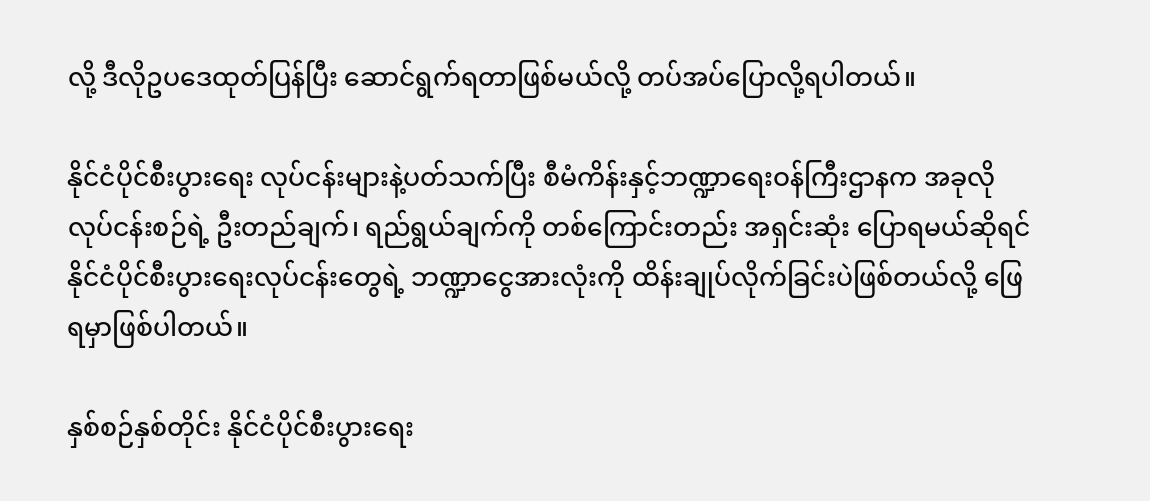လို့ ဒီလိုဥပဒေထုတ်ပြန်ပြီး ဆောင်ရွက်ရတာဖြစ်မယ်လို့ တပ်အပ်ပြောလို့ရပါတယ်။

နိုင်ငံပိုင်စီးပွားရေး လုပ်ငန်းများနဲ့ပတ်သက်ပြီး စီမံကိန်းနှင့်ဘဏ္ဍာရေးဝန်ကြီးဌာနက အခုလိုလုပ်ငန်းစဉ်ရဲ့ ဦးတည်ချက်၊ ရည်ရွယ်ချက်ကို တစ်ကြောင်းတည်း အရှင်းဆုံး ပြောရမယ်ဆိုရင် နိုင်ငံပိုင်စီးပွားရေးလုပ်ငန်းတွေရဲ့ ဘဏ္ဍာငွေအားလုံးကို ထိန်းချုပ်လိုက်ခြင်းပဲဖြစ်တယ်လို့ ဖြေရမှာဖြစ်ပါတယ်။

နှစ်စဉ်နှစ်တိုင်း နိုင်ငံပိုင်စီးပွားရေး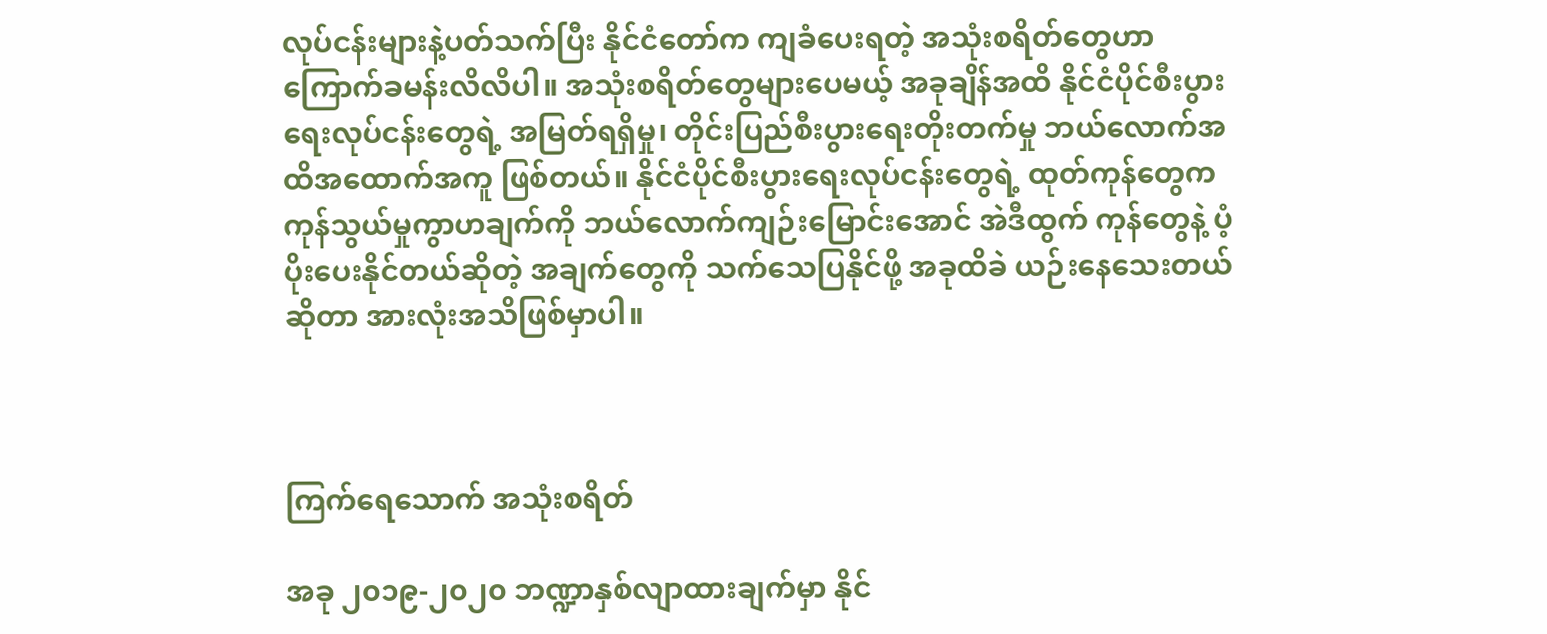လုပ်ငန်းများနဲ့ပတ်သက်ပြီး နိုင်ငံတော်က ကျခံပေးရတဲ့ အသုံးစရိတ်တွေဟာ ကြောက်ခမန်းလိလိပါ။ အသုံးစရိတ်တွေများပေမယ့် အခုချိန်အထိ နိုင်ငံပိုင်စီးပွားရေးလုပ်ငန်းတွေရဲ့ အမြတ်ရရှိမှု၊ တိုင်းပြည်စီးပွားရေးတိုးတက်မှု ဘယ်လောက်အထိအထောက်အကူ ဖြစ်တယ်။ နိုင်ငံပိုင်စီးပွားရေးလုပ်ငန်းတွေရဲ့ ထုတ်ကုန်တွေက ကုန်သွယ်မှုကွာဟချက်ကို ဘယ်လောက်ကျဉ်းမြောင်းအောင် အဲဒီထွက် ကုန်တွေနဲ့ ပံ့ပိုးပေးနိုင်တယ်ဆိုတဲ့ အချက်တွေကို သက်သေပြနိုင်ဖို့ အခုထိခဲ ယဉ်းနေသေးတယ်ဆိုတာ အားလုံးအသိဖြစ်မှာပါ။



ကြက်ရေသောက် အသုံးစရိတ်

အခု ၂၀၁၉-၂၀၂၀ ဘဏ္ဍာနှစ်လျာထားချက်မှာ နိုင်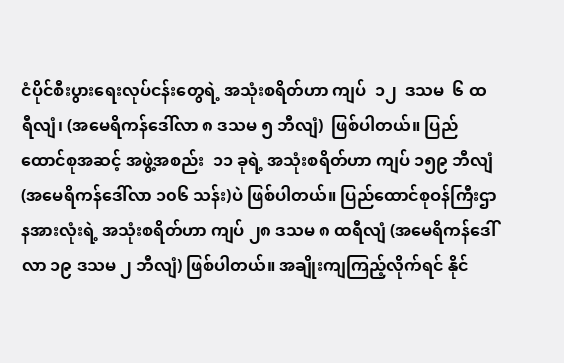ငံပိုင်စီးပွားရေးလုပ်ငန်းတွေရဲ့ အသုံးစရိတ်ဟာ ကျပ်  ၁၂  ဒသမ  ၆ ထရီလျံ၊ (အမေရိကန်ဒေါ်လာ ၈ ဒသမ ၅ ဘီလျံ)  ဖြစ်ပါတယ်။ ပြည်ထောင်စုအဆင့် အဖွဲ့အစည်း  ၁၁ ခုရဲ့ အသုံးစရိတ်ဟာ ကျပ် ၁၅၉ ဘီလျံ (အမေရိကန်ဒေါ်လာ ၁၀၆ သန်း)ပဲ ဖြစ်ပါတယ်။ ပြည်ထောင်စုဝန်ကြီးဌာနအားလုံးရဲ့ အသုံးစရိတ်ဟာ ကျပ် ၂၈ ဒသမ ၈ ထရီလျံ (အမေရိကန်ဒေါ်လာ ၁၉ ဒသမ ၂ ဘီလျံ) ဖြစ်ပါတယ်။ အချိုးကျကြည့်လိုက်ရင် နိုင်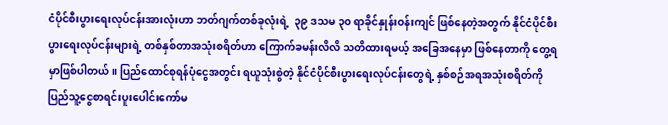ငံပိုင်စီးပွားရေးလုပ်ငန်းအားလုံးဟာ ဘတ်ဂျက်တစ်ခုလုံးရဲ့  ၃၉ ဒသမ ၃၀ ရာခိုင်နှုန်းဝန်းကျင် ဖြစ်နေတဲ့အတွက် နိုင်ငံပိုင်စီးပွားရေးလုပ်ငန်းများရဲ့ တစ်နှစ်တာအသုံးစရိတ်ဟာ ကြောက်ခမန်းလိလိ သတိထားရမယ့် အခြေအနေမှာ ဖြစ်နေတာကို တွေ့ရမှာဖြစ်ပါတယ်။ ပြည်ထောင်စုရန်ပုံငွေအတွင်း ရယူသုံးစွဲတဲ့ နိုင်ငံပိုင်စီးပွားရေးလုပ်ငန်းတွေရဲ့ နှစ်စဉ်အရအသုံးစရိတ်ကို ပြည်သူ့ငွေစာရင်းပူးပေါင်းကော်မ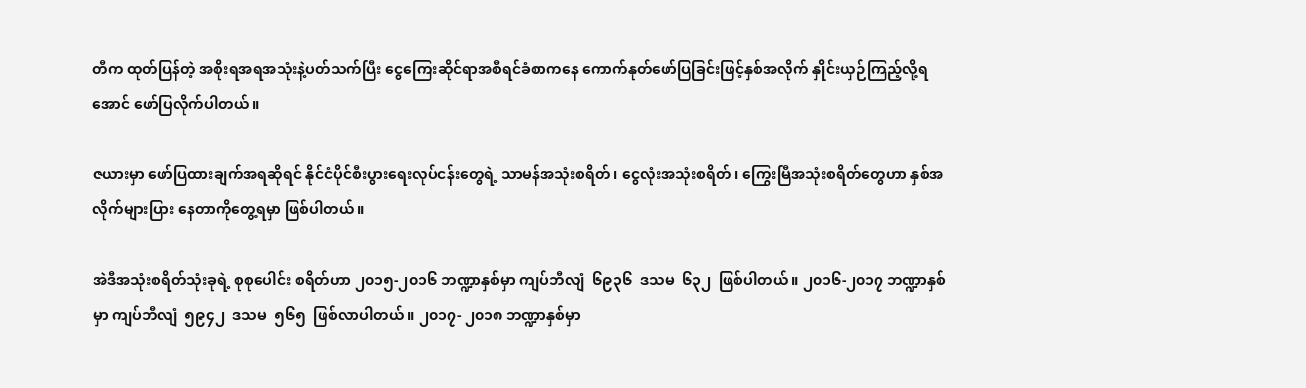တီက ထုတ်ပြန်တဲ့ အစိုးရအရအသုံးနဲ့ပတ်သက်ပြီး ငွေကြေးဆိုင်ရာအစီရင်ခံစာကနေ ကောက်နုတ်ဖော်ပြခြင်းဖြင့်နှစ်အလိုက် နှိုင်းယှဉ်ကြည့်လို့ရအောင် ဖော်ပြလိုက်ပါတယ်။

ဇယားမှာ ဖော်ပြထားချက်အရဆိုရင် နိုင်ငံပိုင်စီးပွားရေးလုပ်ငန်းတွေရဲ့ သာမန်အသုံးစရိတ်၊ ငွေလုံးအသုံးစရိတ်၊ ကြွေးမြီအသုံးစရိတ်တွေဟာ နှစ်အလိုက်များပြား နေတာကိုတွေ့ရမှာ ဖြစ်ပါတယ်။

အဲဒီအသုံးစရိတ်သုံးခုရဲ့ စုစုပေါင်း စရိတ်ဟာ ၂၀၁၅-၂၀၁၆ ဘဏ္ဍာနှစ်မှာ ကျပ်ဘီလျံ  ၆၉၃၆  ဒသမ  ၆၃၂  ဖြစ်ပါတယ်။ ၂၀၁၆-၂၀၁၇ ဘဏ္ဍာနှစ်မှာ ကျပ်ဘီလျံ  ၅၉၄၂  ဒသမ  ၅၆၅  ဖြစ်လာပါတယ်။ ၂၀၁၇- ၂၀၁၈ ဘဏ္ဍာနှစ်မှာ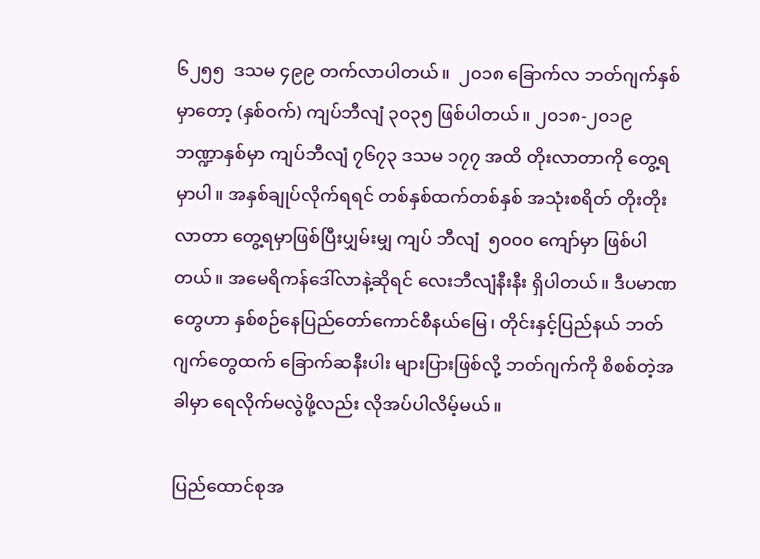၆၂၅၅  ဒသမ ၄၉၉ တက်လာပါတယ်။  ၂၀၁၈ ခြောက်လ ဘတ်ဂျက်နှစ်မှာတော့ (နှစ်ဝက်) ကျပ်ဘီလျံ ၃၀၃၅ ဖြစ်ပါတယ်။ ၂၀၁၈-၂၀၁၉ ဘဏ္ဍာနှစ်မှာ ကျပ်ဘီလျံ ၇၆၇၃ ဒသမ ၁၇၇ အထိ တိုးလာတာကို တွေ့ရမှာပါ။ အနှစ်ချုပ်လိုက်ရရင် တစ်နှစ်ထက်တစ်နှစ် အသုံးစရိတ် တိုးတိုးလာတာ တွေ့ရမှာဖြစ်ပြီးပျှမ်းမျှ ကျပ် ဘီလျံ  ၅၀၀၀ ကျော်မှာ ဖြစ်ပါတယ်။ အမေရိကန်ဒေါ်လာနဲ့ဆိုရင် လေးဘီလျံနီးနီး ရှိပါတယ်။ ဒီပမာဏတွေဟာ နှစ်စဉ်နေပြည်တော်ကောင်စီနယ်မြေ၊ တိုင်းနှင့်ပြည်နယ် ဘတ်ဂျက်တွေထက် ခြောက်ဆနီးပါး များပြားဖြစ်လို့ ဘတ်ဂျက်ကို စိစစ်တဲ့အခါမှာ ရေလိုက်မလွဲဖို့လည်း လိုအပ်ပါလိမ့်မယ်။

ပြည်ထောင်စုအ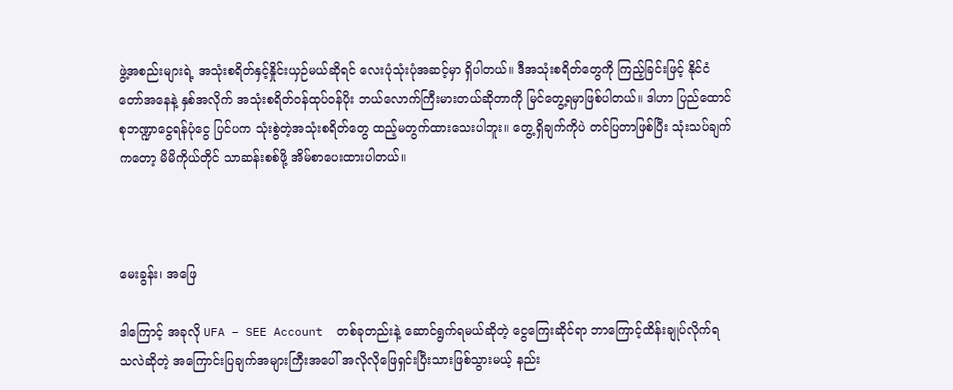ဖွဲ့အစည်းများရဲ့ အသုံးစရိတ်နှင့်နှိုင်းယှဉ်မယ်ဆိုရင် လေးပုံသုံးပုံအဆင့်မှာ ရှိပါတယ်။ ဒီအသုံးစရိတ်တွေကို ကြည့်ခြင်းဖြင့် နိုင်ငံတော်အနေနဲ့ နှစ်အလိုက် အသုံးစရိတ်ဝန်ထုပ်ဝန်ပိုး ဘယ်လောက်ကြီးမားတယ်ဆိုတာကို မြင်တွေ့ရမှာဖြစ်ပါတယ်။ ဒါဟာ ပြည်ထောင်စုဘဏ္ဍာငွေရန်ပုံငွေ ပြင်ပက သုံးစွဲတဲ့အသုံးစရိတ်တွေ ထည့်မတွက်ထားသေးပါဘူး။ တွေ့ရှိချက်ကိုပဲ တင်ပြတာဖြစ်ပြီး သုံးသပ်ချက်ကတော့ မိမိကိုယ်တိုင် သာဆန်းစစ်ဖို့ အိမ်စာပေးထားပါတယ်။



မေးခွန်း၊ အဖြေ

ဒါကြောင့် အခုလို UFA – SEE Account  တစ်ခုတည်းနဲ့ ဆောင်ရွက်ရမယ်ဆိုတဲ့ ငွေကြေးဆိုင်ရာ ဘာကြောင့်ထိန်းချုပ်လိုက်ရ သလဲဆိုတဲ့ အကြောင်းပြချက်အများကြီးအပေါ် အလိုလိုဖြေရှင်းပြီးသားဖြစ်သွားမယ့် နည်း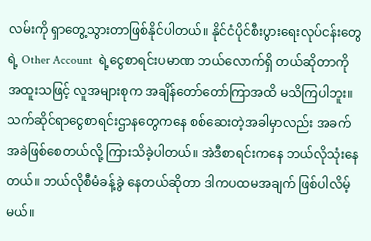လမ်းကို ရှာတွေ့သွားတာဖြစ်နိုင်ပါတယ်။ နိုင်ငံပိုင်စီးပွားရေးလုပ်ငန်းတွေရဲ့ Other Account  ရဲ့ငွေစာရင်းပမာဏ ဘယ်လောက်ရှိ တယ်ဆိုတာကို အထူးသဖြင့် လူအများစုက အချိန်တော်တော်ကြာအထိ မသိကြပါဘူး။ သက်ဆိုင်ရာငွေစာရင်းဌာနတွေကနေ စစ်ဆေးတဲ့အခါမှာလည်း အခက်အခဲဖြစ်စေတယ်လို့ ကြားသိခဲ့ပါတယ်။ အဲဒီစာရင်းကနေ ဘယ်လိုသုံးနေတယ်။ ဘယ်လိုစီမံခန့်ခွဲ နေတယ်ဆိုတာ ဒါကပထမအချက် ဖြစ်ပါလိမ့်မယ်။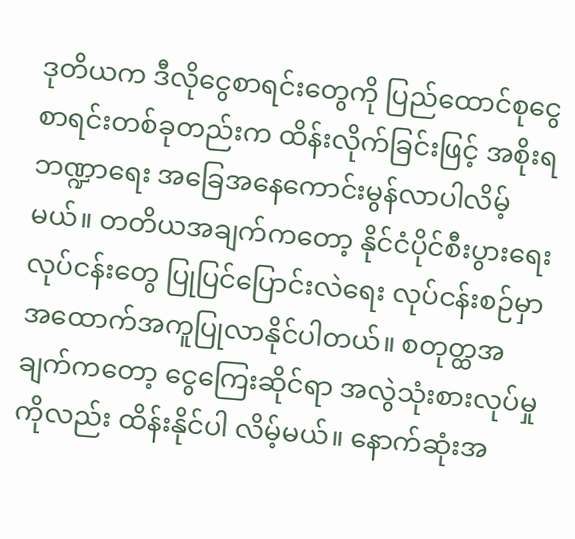ဒုတိယက ဒီလိုငွေစာရင်းတွေကို ပြည်ထောင်စုငွေစာရင်းတစ်ခုတည်းက ထိန်းလိုက်ခြင်းဖြင့် အစိုးရဘဏ္ဍာရေး အခြေအနေကောင်းမွန်လာပါလိမ့်မယ်။ တတိယအချက်ကတော့ နိုင်ငံပိုင်စီးပွားရေး လုပ်ငန်းတွေ ပြုပြင်ပြောင်းလဲရေး လုပ်ငန်းစဉ်မှာ အထောက်အကူပြုလာနိုင်ပါတယ်။ စတုတ္ထအချက်ကတော့ ငွေကြေးဆိုင်ရာ အလွဲသုံးစားလုပ်မှုကိုလည်း ထိန်းနိုင်ပါ လိမ့်မယ်။ နောက်ဆုံးအ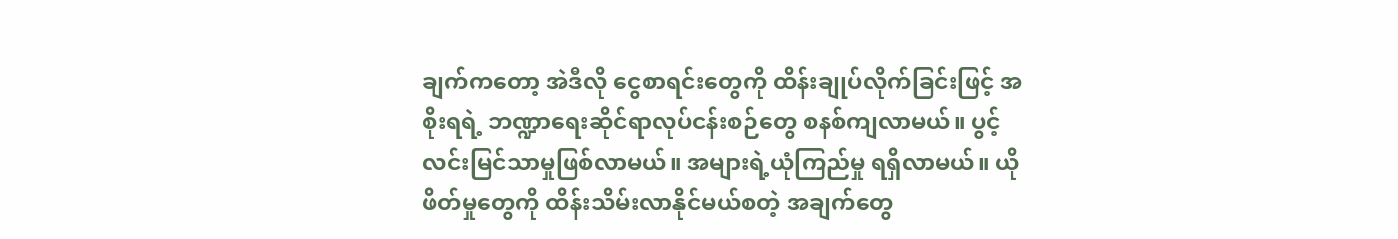ချက်ကတော့ အဲဒီလို ငွေစာရင်းတွေကို ထိန်းချုပ်လိုက်ခြင်းဖြင့် အစိုးရရဲ့ ဘဏ္ဍာရေးဆိုင်ရာလုပ်ငန်းစဉ်တွေ စနစ်ကျလာမယ်။ ပွင့်လင်းမြင်သာမှုဖြစ်လာမယ်။ အများရဲ့ယုံကြည်မှု ရရှိလာမယ်။ ယိုဖိတ်မှုတွေကို ထိန်းသိမ်းလာနိုင်မယ်စတဲ့ အချက်တွေ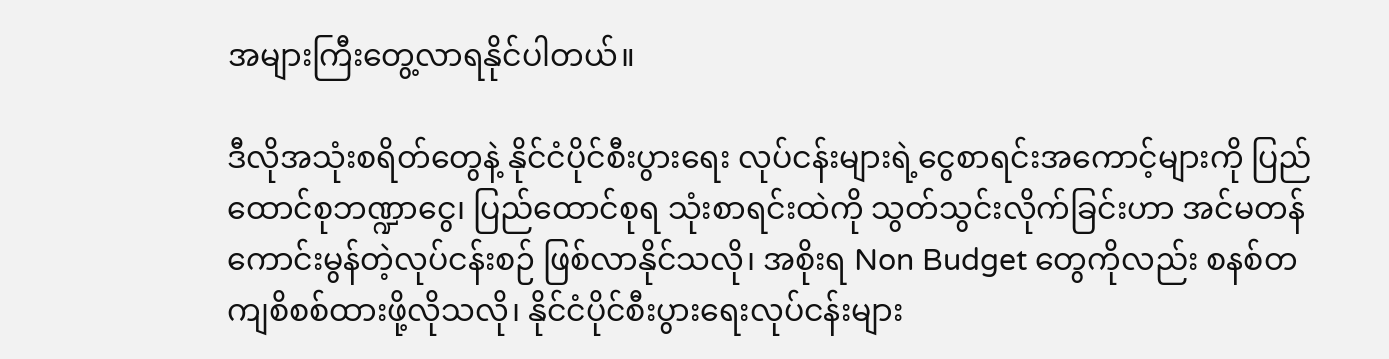အများကြီးတွေ့လာရနိုင်ပါတယ်။

ဒီလိုအသုံးစရိတ်တွေနဲ့ နိုင်ငံပိုင်စီးပွားရေး လုပ်ငန်းများရဲ့ငွေစာရင်းအကောင့်များကို ပြည်ထောင်စုဘဏ္ဍာငွေ၊ ပြည်ထောင်စုရ သုံးစာရင်းထဲကို သွတ်သွင်းလိုက်ခြင်းဟာ အင်မတန်ကောင်းမွန်တဲ့လုပ်ငန်းစဉ် ဖြစ်လာနိုင်သလို၊ အစိုးရ Non Budget တွေကိုလည်း စနစ်တကျစိစစ်ထားဖို့လိုသလို၊ နိုင်ငံပိုင်စီးပွားရေးလုပ်ငန်းများ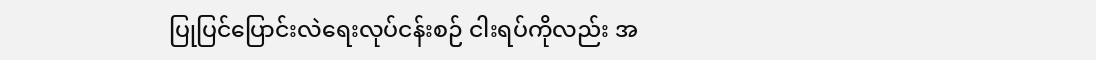ပြုပြင်ပြောင်းလဲရေးလုပ်ငန်းစဉ် ငါးရပ်ကိုလည်း အ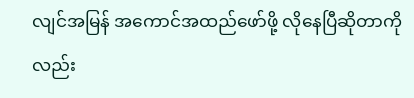လျင်အမြန် အကောင်အထည်ဖော်ဖို့ လိုနေပြီဆိုတာကိုလည်း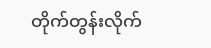တိုက်တွန်းလိုက်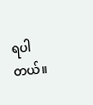ရပါတယ်။